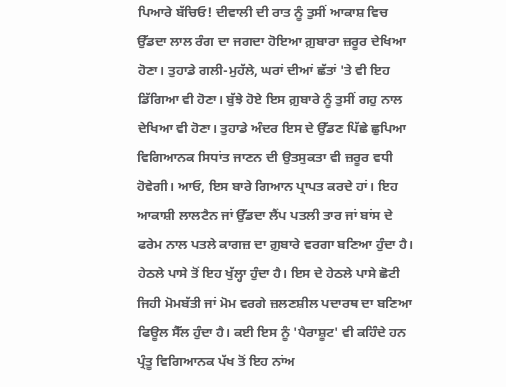ਪਿਆਰੇ ਬੱਚਿਓ! ਦੀਵਾਲੀ ਦੀ ਰਾਤ ਨੂੰ ਤੁਸੀਂ ਆਕਾਸ਼ ਵਿਚ ਉੱਡਦਾ ਲਾਲ ਰੰਗ ਦਾ ਜਗਦਾ ਹੋਇਆ ਗ਼ੁਬਾਰਾ ਜ਼ਰੂਰ ਦੇਖਿਆ ਹੋਣਾ। ਤੁਹਾਡੇ ਗਲੀ-ਮੁਹੱਲੇ, ਘਰਾਂ ਦੀਆਂ ਛੱਤਾਂ 'ਤੇ ਵੀ ਇਹ ਡਿੱਗਿਆ ਵੀ ਹੋਣਾ। ਬੁੱਝੇ ਹੋਏ ਇਸ ਗ਼ੁਬਾਰੇ ਨੂੰ ਤੁਸੀਂ ਗਹੁ ਨਾਲ ਦੇਖਿਆ ਵੀ ਹੋਣਾ। ਤੁਹਾਡੇ ਅੰਦਰ ਇਸ ਦੇ ਉੱਡਣ ਪਿੱਛੇ ਛੁਪਿਆ ਵਿਗਿਆਨਕ ਸਿਧਾਂਤ ਜਾਣਨ ਦੀ ਉਤਸੁਕਤਾ ਵੀ ਜ਼ਰੂਰ ਵਧੀ ਹੋਵੇਗੀ। ਆਓ, ਇਸ ਬਾਰੇ ਗਿਆਨ ਪ੍ਰਾਪਤ ਕਰਦੇ ਹਾਂ। ਇਹ ਆਕਾਸ਼ੀ ਲਾਲਟੈਨ ਜਾਂ ਉੱਡਦਾ ਲੈਂਪ ਪਤਲੀ ਤਾਰ ਜਾਂ ਬਾਂਸ ਦੇ ਫਰੇਮ ਨਾਲ ਪਤਲੇ ਕਾਗਜ਼ ਦਾ ਗ਼ੁਬਾਰੇ ਵਰਗਾ ਬਣਿਆ ਹੁੰਦਾ ਹੈ। ਹੇਠਲੇ ਪਾਸੇ ਤੋਂ ਇਹ ਖੁੱਲ੍ਹਾ ਹੁੰਦਾ ਹੈ। ਇਸ ਦੇ ਹੇਠਲੇ ਪਾਸੇ ਛੋਟੀ ਜਿਹੀ ਮੋਮਬੱਤੀ ਜਾਂ ਮੋਮ ਵਰਗੇ ਜ਼ਲਣਸ਼ੀਲ ਪਦਾਰਥ ਦਾ ਬਣਿਆ ਫਿਊਲ ਸੈੱਲ ਹੁੰਦਾ ਹੈ। ਕਈ ਇਸ ਨੂੰ 'ਪੈਰਾਸ਼ੂਟ' ਵੀ ਕਹਿੰਦੇ ਹਨ ਪ੍ਰੰਤੂ ਵਿਗਿਆਨਕ ਪੱਖ ਤੋਂ ਇਹ ਨਾਂਅ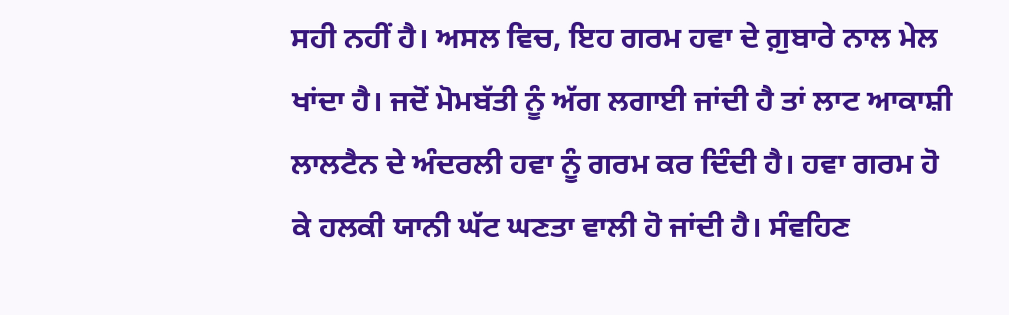ਸਹੀ ਨਹੀਂ ਹੈ। ਅਸਲ ਵਿਚ, ਇਹ ਗਰਮ ਹਵਾ ਦੇ ਗ਼ੁਬਾਰੇ ਨਾਲ ਮੇਲ ਖਾਂਦਾ ਹੈ। ਜਦੋਂ ਮੋਮਬੱਤੀ ਨੂੰ ਅੱਗ ਲਗਾਈ ਜਾਂਦੀ ਹੈ ਤਾਂ ਲਾਟ ਆਕਾਸ਼ੀ ਲਾਲਟੈਨ ਦੇ ਅੰਦਰਲੀ ਹਵਾ ਨੂੰ ਗਰਮ ਕਰ ਦਿੰਦੀ ਹੈ। ਹਵਾ ਗਰਮ ਹੋ ਕੇ ਹਲਕੀ ਯਾਨੀ ਘੱਟ ਘਣਤਾ ਵਾਲੀ ਹੋ ਜਾਂਦੀ ਹੈ। ਸੰਵਹਿਣ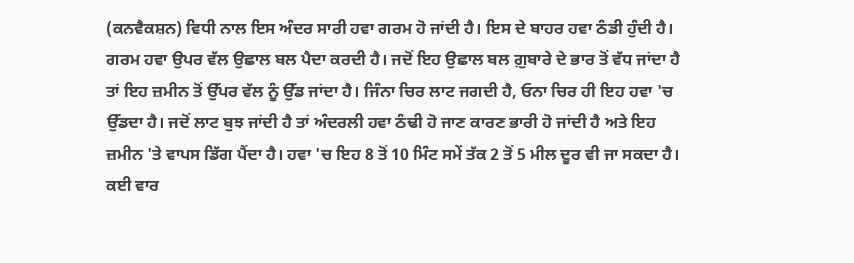(ਕਨਵੈਕਸ਼ਨ) ਵਿਧੀ ਨਾਲ ਇਸ ਅੰਦਰ ਸਾਰੀ ਹਵਾ ਗਰਮ ਹੋ ਜਾਂਦੀ ਹੈ। ਇਸ ਦੇ ਬਾਹਰ ਹਵਾ ਠੰਡੀ ਹੁੰਦੀ ਹੈ। ਗਰਮ ਹਵਾ ਉਪਰ ਵੱਲ ਉਛਾਲ ਬਲ ਪੈਦਾ ਕਰਦੀ ਹੈ। ਜਦੋਂ ਇਹ ਉਛਾਲ ਬਲ ਗ਼ੁਬਾਰੇ ਦੇ ਭਾਰ ਤੋਂ ਵੱਧ ਜਾਂਦਾ ਹੈ ਤਾਂ ਇਹ ਜ਼ਮੀਨ ਤੋਂ ਉੱਪਰ ਵੱਲ ਨੂੰ ਉੱਡ ਜਾਂਦਾ ਹੈ। ਜਿੰਨਾ ਚਿਰ ਲਾਟ ਜਗਦੀ ਹੈ, ਓਨਾ ਚਿਰ ਹੀ ਇਹ ਹਵਾ 'ਚ ਉੱਡਦਾ ਹੈ। ਜਦੋਂ ਲਾਟ ਬੁਝ ਜਾਂਦੀ ਹੈ ਤਾਂ ਅੰਦਰਲੀ ਹਵਾ ਠੰਢੀ ਹੋ ਜਾਣ ਕਾਰਣ ਭਾਰੀ ਹੋ ਜਾਂਦੀ ਹੈ ਅਤੇ ਇਹ ਜ਼ਮੀਨ 'ਤੇ ਵਾਪਸ ਡਿੱਗ ਪੈਂਦਾ ਹੈ। ਹਵਾ 'ਚ ਇਹ 8 ਤੋਂ 10 ਮਿੰਟ ਸਮੇਂ ਤੱਕ 2 ਤੋਂ 5 ਮੀਲ ਦੂਰ ਵੀ ਜਾ ਸਕਦਾ ਹੈ। ਕਈ ਵਾਰ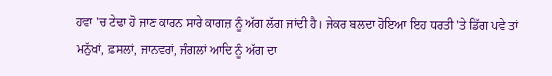ਹਵਾ 'ਚ ਟੇਢਾ ਹੋ ਜਾਣ ਕਾਰਨ ਸਾਰੇ ਕਾਗਜ਼ ਨੂੰ ਅੱਗ ਲੱਗ ਜਾਂਦੀ ਹੈ। ਜੇਕਰ ਬਲਦਾ ਹੋਇਆ ਇਹ ਧਰਤੀ 'ਤੇ ਡਿੱਗ ਪਵੇ ਤਾਂ ਮਨੁੱਖਾਂ, ਫ਼ਸਲਾਂ, ਜਾਨਵਰਾਂ, ਜੰਗਲਾਂ ਆਦਿ ਨੂੰ ਅੱਗ ਦਾ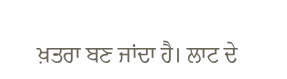ਖ਼ਤਰਾ ਬਣ ਜਾਂਦਾ ਹੈ। ਲਾਟ ਦੇ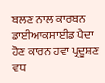ਬਲਣ ਨਾਲ ਕਾਰਬਨ ਡਾਈਆਕਸਾਈਡ ਪੈਦਾ ਹੋਣ ਕਾਰਨ ਹਵਾ ਪ੍ਰਦੂਸ਼ਣ ਵਧ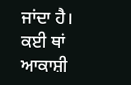ਜਾਂਦਾ ਹੈ। ਕਈ ਥਾਂ ਆਕਾਸ਼ੀ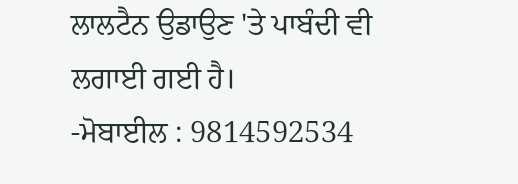ਲਾਲਟੈਨ ਉਡਾਉਣ 'ਤੇ ਪਾਬੰਦੀ ਵੀ ਲਗਾਈ ਗਈ ਹੈ।
-ਮੋਬਾਈਲ : 9814592534